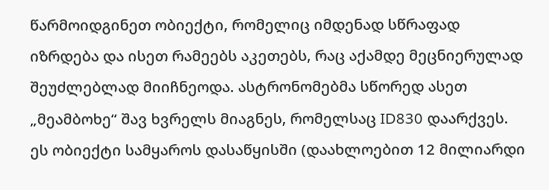წარმოიდგინეთ ობიექტი, რომელიც იმდენად სწრაფად იზრდება და ისეთ რამეებს აკეთებს, რაც აქამდე მეცნიერულად შეუძლებლად მიიჩნეოდა. ასტრონომებმა სწორედ ასეთ „მეამბოხე“ შავ ხვრელს მიაგნეს, რომელსაც ID830 დაარქვეს.
ეს ობიექტი სამყაროს დასაწყისში (დაახლოებით 12 მილიარდი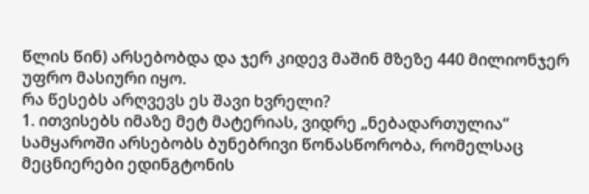წლის წინ) არსებობდა და ჯერ კიდევ მაშინ მზეზე 440 მილიონჯერ უფრო მასიური იყო.
რა წესებს არღვევს ეს შავი ხვრელი?
1. ითვისებს იმაზე მეტ მატერიას, ვიდრე „ნებადართულია“
სამყაროში არსებობს ბუნებრივი წონასწორობა, რომელსაც მეცნიერები ედინგტონის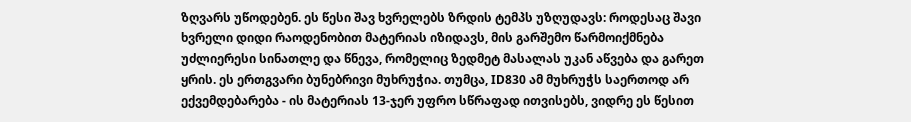ზღვარს უწოდებენ. ეს წესი შავ ხვრელებს ზრდის ტემპს უზღუდავს: როდესაც შავი ხვრელი დიდი რაოდენობით მატერიას იზიდავს, მის გარშემო წარმოიქმნება უძლიერესი სინათლე და წნევა, რომელიც ზედმეტ მასალას უკან აწვება და გარეთ ყრის. ეს ერთგვარი ბუნებრივი მუხრუჭია. თუმცა, ID830 ამ მუხრუჭს საერთოდ არ ექვემდებარება - ის მატერიას 13-ჯერ უფრო სწრაფად ითვისებს, ვიდრე ეს წესით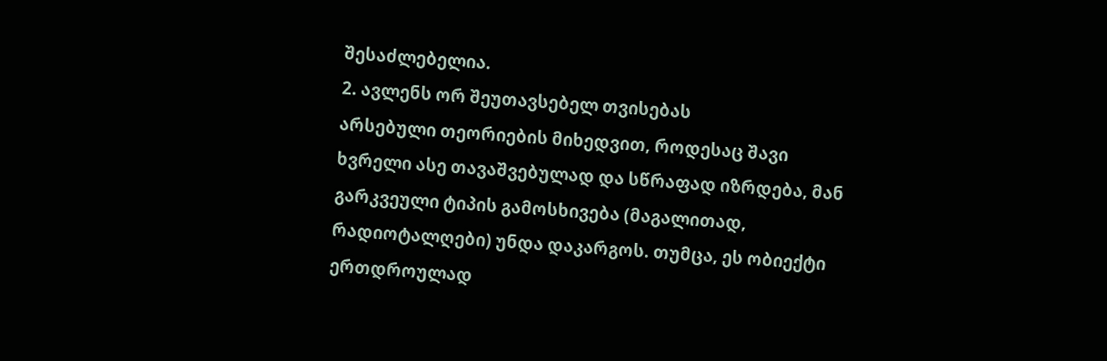შესაძლებელია.
2. ავლენს ორ შეუთავსებელ თვისებას
არსებული თეორიების მიხედვით, როდესაც შავი ხვრელი ასე თავაშვებულად და სწრაფად იზრდება, მან გარკვეული ტიპის გამოსხივება (მაგალითად, რადიოტალღები) უნდა დაკარგოს. თუმცა, ეს ობიექტი ერთდროულად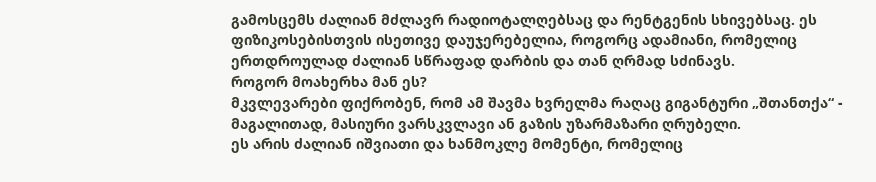გამოსცემს ძალიან მძლავრ რადიოტალღებსაც და რენტგენის სხივებსაც. ეს ფიზიკოსებისთვის ისეთივე დაუჯერებელია, როგორც ადამიანი, რომელიც ერთდროულად ძალიან სწრაფად დარბის და თან ღრმად სძინავს.
როგორ მოახერხა მან ეს?
მკვლევარები ფიქრობენ, რომ ამ შავმა ხვრელმა რაღაც გიგანტური „შთანთქა“ - მაგალითად, მასიური ვარსკვლავი ან გაზის უზარმაზარი ღრუბელი.
ეს არის ძალიან იშვიათი და ხანმოკლე მომენტი, რომელიც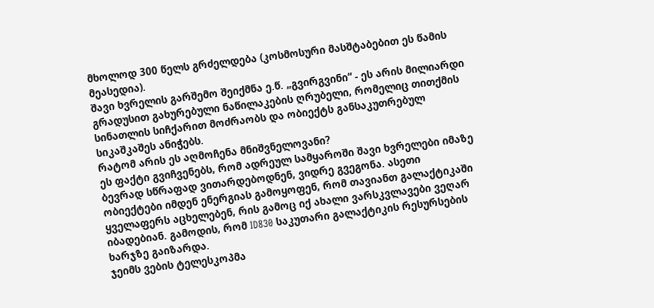მხოლოდ 300 წელს გრძელდება (კოსმოსური მასშტაბებით ეს წამის მეასედია).
შავი ხვრელის გარშემო შეიქმნა ე.წ. „გვირგვინი“ - ეს არის მილიარდი გრადუსით გახურებული ნაწილაკების ღრუბელი, რომელიც თითქმის სინათლის სიჩქარით მოძრაობს და ობიექტს განსაკუთრებულ სიკაშკაშეს ანიჭებს.
რატომ არის ეს აღმოჩენა მნიშვნელოვანი?
ეს ფაქტი გვიჩვენებს, რომ ადრეულ სამყაროში შავი ხვრელები იმაზე ბევრად სწრაფად ვითარდებოდნენ, ვიდრე გვეგონა. ასეთი ობიექტები იმდენ ენერგიას გამოყოფენ, რომ თავიანთ გალაქტიკაში ყველაფერს აცხელებენ, რის გამოც იქ ახალი ვარსკვლავები ვეღარ იბადებიან. გამოდის, რომ ID830 საკუთარი გალაქტიკის რესურსების ხარჯზე გაიზარდა.
ჯეიმს ვების ტელესკოპმა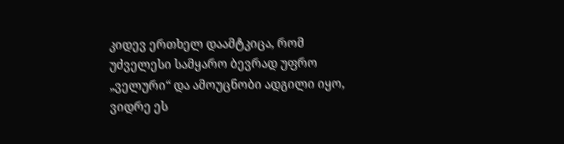კიდევ ერთხელ დაამტკიცა, რომ უძველესი სამყარო ბევრად უფრო „ველური“ და ამოუცნობი ადგილი იყო, ვიდრე ეს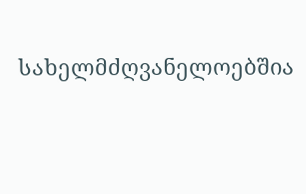სახელმძღვანელოებშია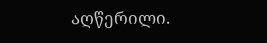აღწერილი.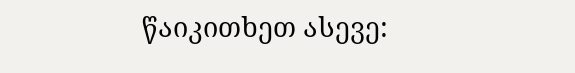წაიკითხეთ ასევე: